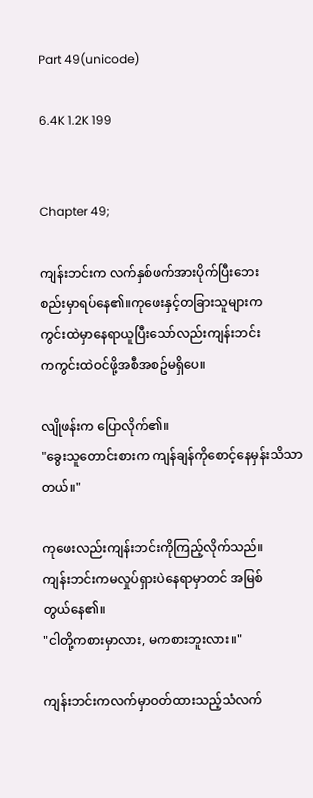Part 49(unicode)

6.4K 1.2K 199


Chapter 49;

ကျန်းဘင်းက လက်နှစ်ဖက်အားပိုက်ပြီးဘေး
စည်းမှာရပ်နေ၏။ကုဖေးနှင့်တခြားသူများက
ကွင်းထဲမှာနေရာယူပြီးသော်လည်းကျန်းဘင်း
ကကွင်းထဲဝင်ဖို့အစီအစဥ်မရှိပေ။

လျိုဖန်းက ပြောလိုက်၏။
"ခွေးသူတောင်းစားက ကျန်ချန်ကိုစောင့်နေမှန်းသိသာတယ်။"

ကုဖေးလည်းကျန်းဘင်းကိုကြည့်လိုက်သည်။
ကျန်းဘင်းကမလှုပ်ရှားပဲနေရာမှာတင် အမြစ်
တွယ်နေ၏။
"ငါတို့ကစားမှာလား, မကစားဘူးလား။"

ကျန်းဘင်းကလက်မှာဝတ်ထားသည့်သံလက်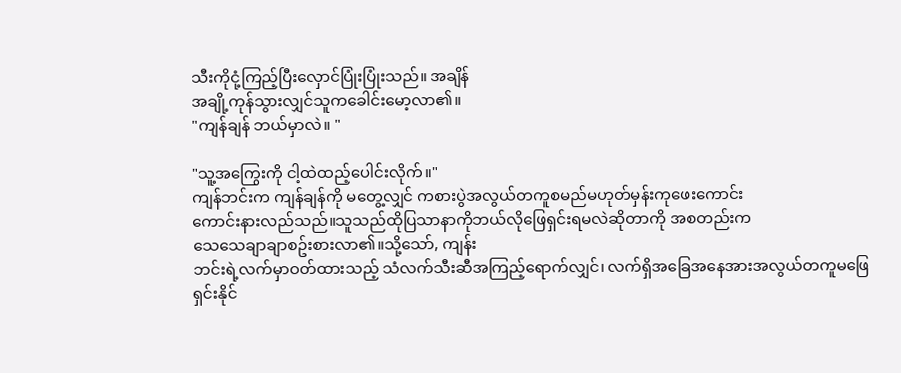သီးကိုငုံ့ကြည့်ပြီးလှောင်ပြုံးပြုံးသည်။ အချိန်
အချို့ကုန်သွားလျှင်သူကခေါင်းမော့လာ၏။
"ကျန်ချန် ဘယ်မှာလဲ။ "

"သူ့အကြွေးကို ငါ့ထဲထည့်ပေါင်းလိုက်။"
ကျန်ဘင်းက ကျန်ချန်ကို မတွေ့လျှင် ကစားပွဲအလွယ်တကူစမည်မဟုတ်မှန်းကုဖေးကောင်း
ကောင်းနားလည်သည်။သူသည်ထိုပြသာနာကိုဘယ်လိုဖြေရှင်းရမလဲဆိုတာကို အစတည်းက
သေသေချာချာစဥ်းစားလာ၏။သို့သော်, ကျန်း
ဘင်းရဲ့လက်မှာဝတ်ထားသည့် သံလက်သီးဆီအကြည့်ရောက်လျှင်၊ လက်ရှိအခြေအနေအားအလွယ်တကူမဖြေရှင်းနိုင်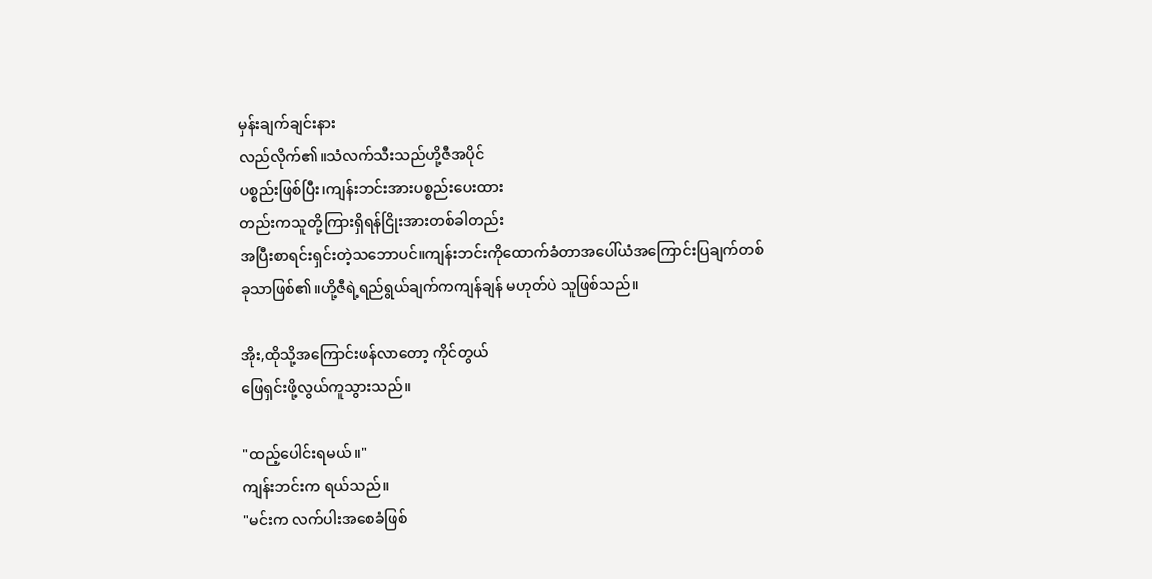မှန်းချက်ချင်းနား
လည်လိုက်၏။သံလက်သီးသည်ဟို့ဇီအပိုင်
ပစ္စည်းဖြစ်ပြီး၊ကျန်းဘင်းအားပစ္စည်းပေးထား
တည်းကသူတို့ကြားရှိရန်ငြိုးအားတစ်ခါတည်း
အပြီးစာရင်းရှင်းတဲ့သဘောပင်။ကျန်းဘင်းကိုထောက်ခံတာအပေါ်ယံအကြောင်းပြချက်တစ်
ခုသာဖြစ်၏။ဟို့ဇီရဲ့ရည်ရွယ်ချက်ကကျန်ချန် မဟုတ်ပဲ သူဖြစ်သည်။

အိုး,ထိုသို့အကြောင်းဖန်လာတော့ ကိုင်တွယ်
ဖြေရှင်းဖို့လွယ်ကူသွားသည်။

"ထည့်ပေါင်းရမယ်။"
ကျန်းဘင်းက ရယ်သည်။
"မင်းက လက်ပါးအစေခံဖြစ်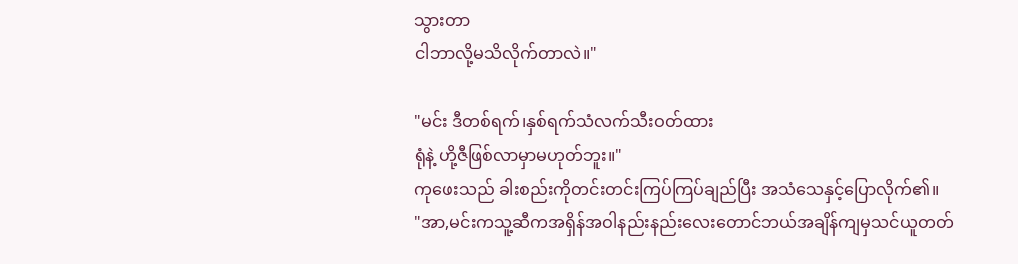သွားတာ
ငါဘာလို့မသိလိုက်တာလဲ။"

"မင်း ဒီတစ်ရက်၊နှစ်ရက်သံလက်သီးဝတ်ထား
ရုံနဲ့ ဟို့ဇီဖြစ်လာမှာမဟုတ်ဘူး။"
ကုဖေးသည် ခါးစည်းကိုတင်းတင်းကြပ်ကြပ်ချည်ပြီး အသံသေနှင့်ပြောလိုက်၏။
"အာ,မင်းကသူ့ဆီကအရှိန်အဝါနည်းနည်းလေးတောင်ဘယ်အချိန်ကျမှသင်ယူတတ်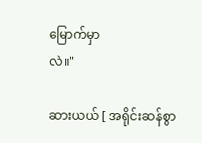မြောက်မှာ
လဲ။"

ဆားယယ် [ အရိုင်းဆန်စွာ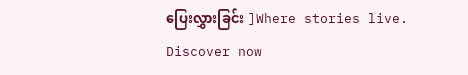ပြေးလွှားခြင်း ]Where stories live. Discover now